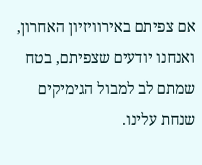אם צפיתם באירוויזיון האחרון, ואנחנו יודעים שצפיתם, בטח שמתם לב למבול הגימיקים שנחת עלינו.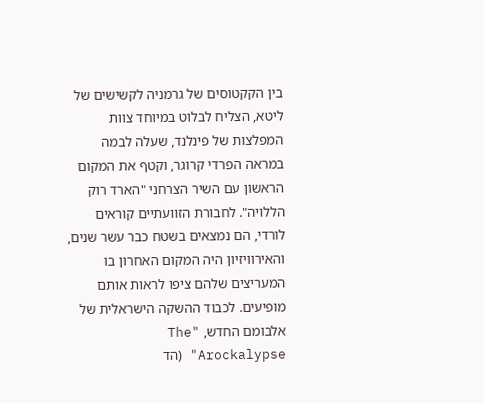בין הקקטוסים של גרמניה לקשישים של ליטא, הצליח לבלוט במיוחד צוות המפלצות של פינלנד, שעלה לבמה במראה הפרדי קרוגר, וקטף את המקום הראשון עם השיר הצרחני "הארד רוק הללויה". לחבורת הזוועתיים קוראים לורדי, הם נמצאים בשטח כבר עשר שנים, והאירוויזיון היה המקום האחרון בו המעריצים שלהם ציפו לראות אותם מופיעים. לכבוד ההשקה הישראלית של אלבומם החדש, "The Arockalypse" (הד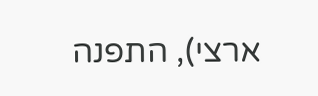ארצי), התפנה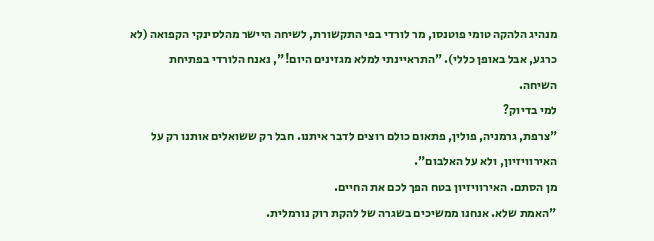מנהיג הלהקה טומי פוטנסו, מר לורדי בפי התקשורת, לשיחה היישר מהלסינקי הקפואה (לא כרגע, אבל באופן כללי). "התראיינתי למלא מגזינים היום!", נאנח הלורדי בפתיחת השיחה.
למי בדיוק?
"צרפת, גרמניה, פולין, פתאום כולם רוצים לדבר איתנו. חבל רק ששואלים אותנו רק על האירוויזיון, ולא על האלבום".
מן הסתם. האירוויזיון בטח הפך לכם את החיים.
"האמת שלא. אנחנו ממשיכים בשגרה של להקת רוק נורמלית.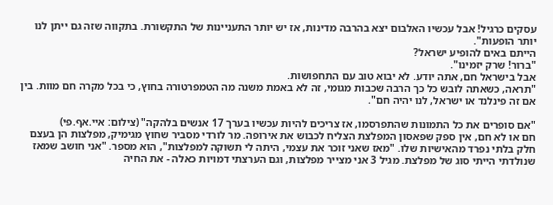עסקים כרגיל! אבל עכשיו האלבום יצא בהרבה מדינות, אז יש יותר התעניינות של התקשורת. בתקווה שזה גם ייתן לנו יותר הופעות".
הייתם באים להופיע ישראל?
"ברור! שרק יזמינו".
אבל בישראל חם, אתה יודע. לא יבוא טוב עם התחפושות.
"תראה, כשאתה לובש כל כך הרבה שכבות מגומי, זה לא באמת משנה מה הטמפרטורה בחוץ, כי בכל מקרה חם מוות. בין אם זה פינלנד או ישראל, לנו יהיה חם".

"אם סופרים את כל התמונות שהתפרסמו, אז צריכים להיות עכשיו בערך 17 אנשים בלהקה" (צילום: איי.אף.פי)
חם או לא חם, אין ספק שפאסון המפלצת הצליח לכבוש את אירופה. מר לורדי מסביר שחוץ מגימיק, מפלצות הן בעצם חלק בלתי נפרד מהאישיות שלו. "מאז שאני זוכר את עצמי, היתה לי תשוקה למפלצות", הוא מספר. "אני חושב שמאז שנולדתי הייתי סוג של מפלצת. מגיל 3 אני מצייר מפלצות, וגם הערצתי דמויות כאלה - את החיה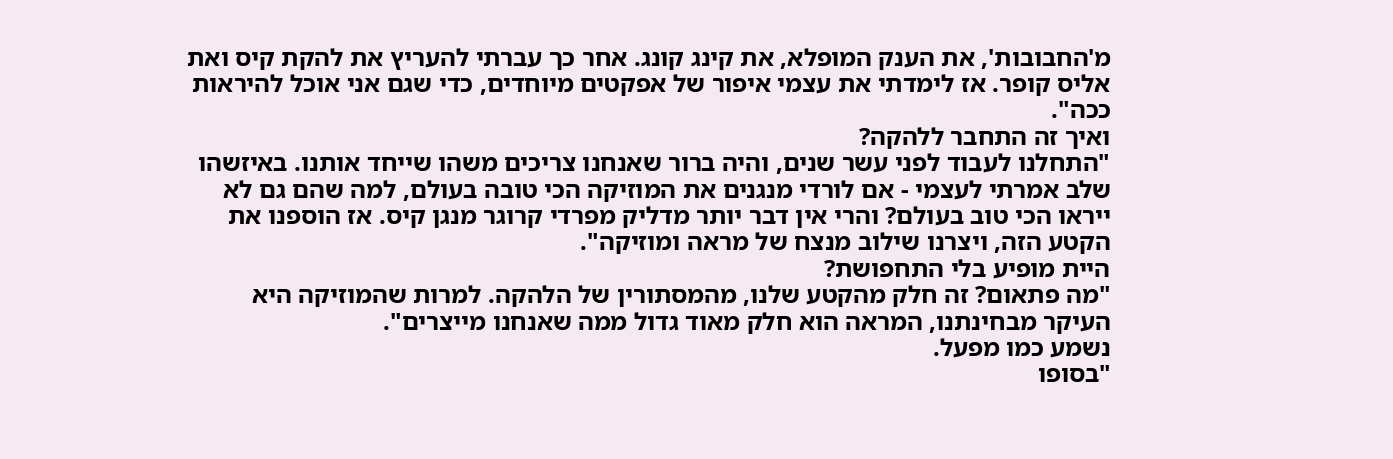מ'החבובות', את הענק המופלא, את קינג קונג. אחר כך עברתי להעריץ את להקת קיס ואת אליס קופר. אז לימדתי את עצמי איפור של אפקטים מיוחדים, כדי שגם אני אוכל להיראות ככה".
ואיך זה התחבר ללהקה?
"התחלנו לעבוד לפני עשר שנים, והיה ברור שאנחנו צריכים משהו שייחד אותנו. באיזשהו שלב אמרתי לעצמי - אם לורדי מנגנים את המוזיקה הכי טובה בעולם, למה שהם גם לא ייראו הכי טוב בעולם? והרי אין דבר יותר מדליק מפרדי קרוגר מנגן קיס. אז הוספנו את הקטע הזה, ויצרנו שילוב מנצח של מראה ומוזיקה".
היית מופיע בלי התחפושת?
"מה פתאום? זה חלק מהקטע שלנו, מהמסתורין של הלהקה. למרות שהמוזיקה היא העיקר מבחינתנו, המראה הוא חלק מאוד גדול ממה שאנחנו מייצרים".
נשמע כמו מפעל.
"בסופו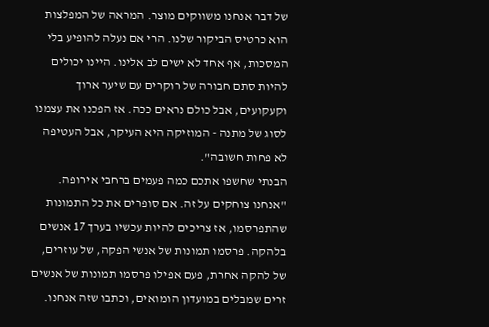של דבר אנחנו משווקים מוצר. המראה של המפלצות הוא כרטיס הביקור שלנו. הרי אם נעלה להופיע בלי המסכות, אף אחד לא ישים לב אלינו. היינו יכולים להיות סתם חבורה של רוקרים עם שיער ארוך וקעקועים, אבל כולם נראים ככה. אז הפכנו את עצמנו לסוג של מתנה - המוזיקה היא העיקר, אבל העטיפה לא פחות חשובה".
הבנתי שחשפו אתכם כמה פעמים ברחבי אירופה.
"אנחנו צוחקים על זה. אם סופרים את כל התמונות שהתפרסמו, אז צריכים להיות עכשיו בערך 17 אנשים בלהקה. פרסמו תמונות של אנשי הפקה, של עוזרים, של להקה אחרת, פעם אפילו פרסמו תמונות של אנשים זרים שמבלים במועדון הומואים, וכתבו שזה אנחנו.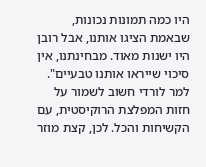היו כמה תמונות נכונות, שבאמת הציגו אותנו, אבל רובן היו ישנות מאוד. מבחינתנו, אין סיכוי שייראו אותנו טבעיים".
למר לורדי חשוב לשמור על חזות המפלצת הרוקיסטית, עם הקשיחות והכל. לכן, קצת מוזר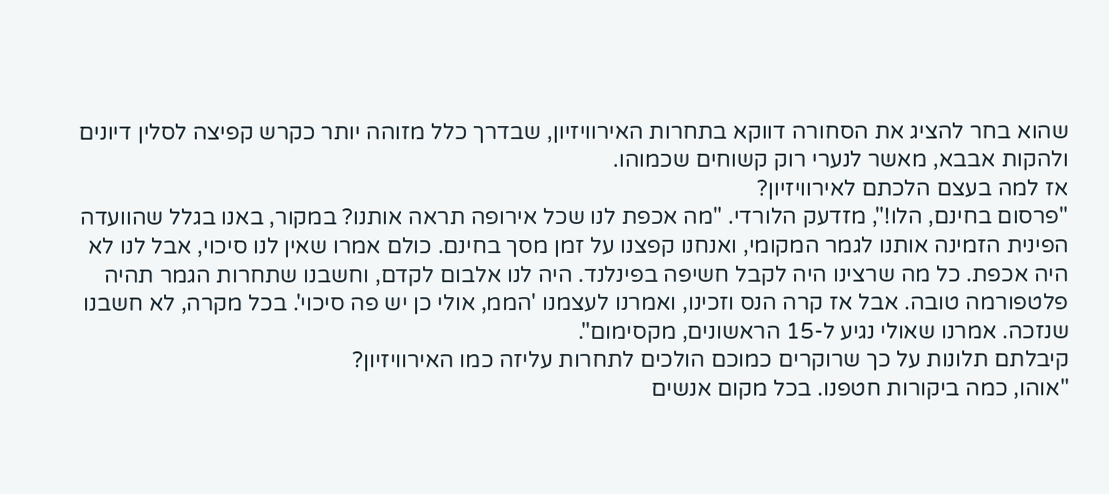שהוא בחר להציג את הסחורה דווקא בתחרות האירוויזיון, שבדרך כלל מזוהה יותר כקרש קפיצה לסלין דיונים ולהקות אבבא, מאשר לנערי רוק קשוחים שכמוהו.
אז למה בעצם הלכתם לאירוויזיון?
"פרסום בחינם, הלו!", מזדעק הלורדי. "מה אכפת לנו שכל אירופה תראה אותנו? במקור, באנו בגלל שהוועדה הפינית הזמינה אותנו לגמר המקומי, ואנחנו קפצנו על זמן מסך בחינם. כולם אמרו שאין לנו סיכוי, אבל לנו לא היה אכפת. כל מה שרצינו היה לקבל חשיפה בפינלנד. היה לנו אלבום לקדם, וחשבנו שתחרות הגמר תהיה פלטפורמה טובה. אבל אז קרה הנס וזכינו, ואמרנו לעצמנו 'הממ, אולי כן יש פה סיכוי'. בכל מקרה, לא חשבנו שנזכה. אמרנו שאולי נגיע ל-15 הראשונים, מקסימום".
קיבלתם תלונות על כך שרוקרים כמוכם הולכים לתחרות עליזה כמו האירוויזיון?
"אוהו, כמה ביקורות חטפנו. בכל מקום אנשים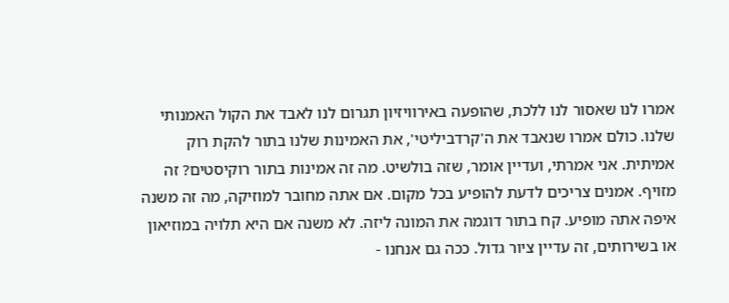אמרו לנו שאסור לנו ללכת, שהופעה באירוויזיון תגרום לנו לאבד את הקול האמנותי שלנו. כולם אמרו שנאבד את ה'קרדביליטי', את האמינות שלנו בתור להקת רוק אמיתית. אני אמרתי, ועדיין אומר, שזה בולשיט. מה זה אמינות בתור רוקיסטים? זה מזויף. אמנים צריכים לדעת להופיע בכל מקום. אם אתה מחובר למוזיקה, מה זה משנה איפה אתה מופיע. קח בתור דוגמה את המונה ליזה. לא משנה אם היא תלויה במוזיאון או בשירותים, זה עדיין ציור גדול. ככה גם אנחנו -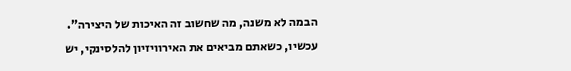הבמה לא משנה, מה שחשוב זה האיכות של היצירה".
עכשיו, כשאתם מביאים את האירוויזיון להלסינקי, יש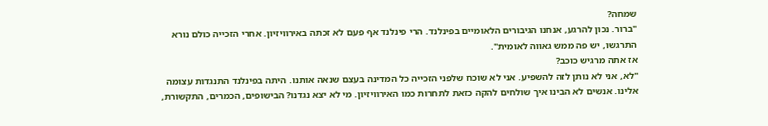שמחה?
"ברור. נכון להרגע, אנחנו הגיבורים הלאומיים בפינלנד. הרי פינלנד אף פעם לא זכתה באירוויזיון. אחרי הזכייה כולם נורא התרגשו, יש פה ממש גאווה לאומית".
אז אתה מרגיש כוכב?
"לא, אני לא נותן לזה להשפיע. אני לא שוכח שלפני הזכייה כל המדינה בעצם שנאה אותנו. היתה בפינלנד התנגדות עצומה אלינו. אנשים לא הבינו איך שולחים להקה כזאת לתחרות כמו האירוויזיון. מי לא יצא נגדנו? הבישופים, הכמרים, התקשורת,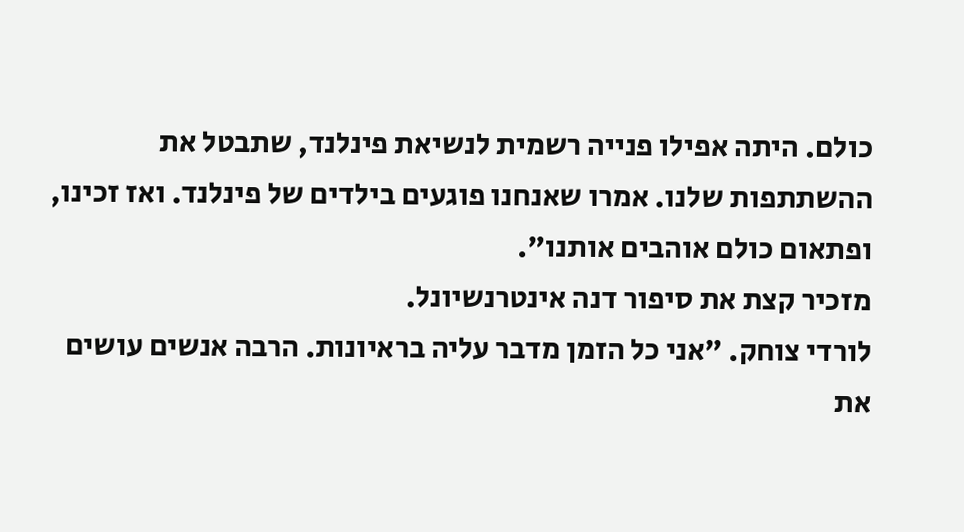כולם. היתה אפילו פנייה רשמית לנשיאת פינלנד, שתבטל את ההשתתפות שלנו. אמרו שאנחנו פוגעים בילדים של פינלנד. ואז זכינו, ופתאום כולם אוהבים אותנו".
מזכיר קצת את סיפור דנה אינטרנשיונל.
לורדי צוחק. "אני כל הזמן מדבר עליה בראיונות. הרבה אנשים עושים את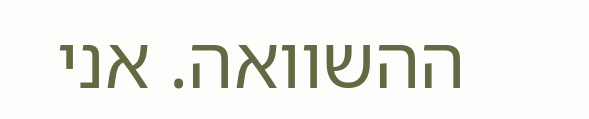ההשוואה. אני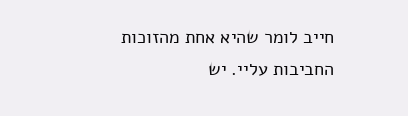חייב לומר שהיא אחת מהזוכות החביבות עליי. יש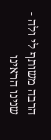הרבה משותף לי ולה - שנינו הראינו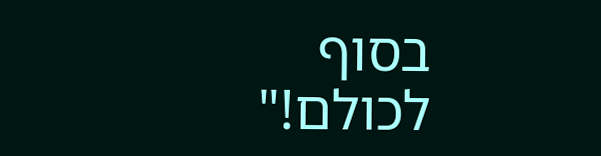בסוף לכולם!"